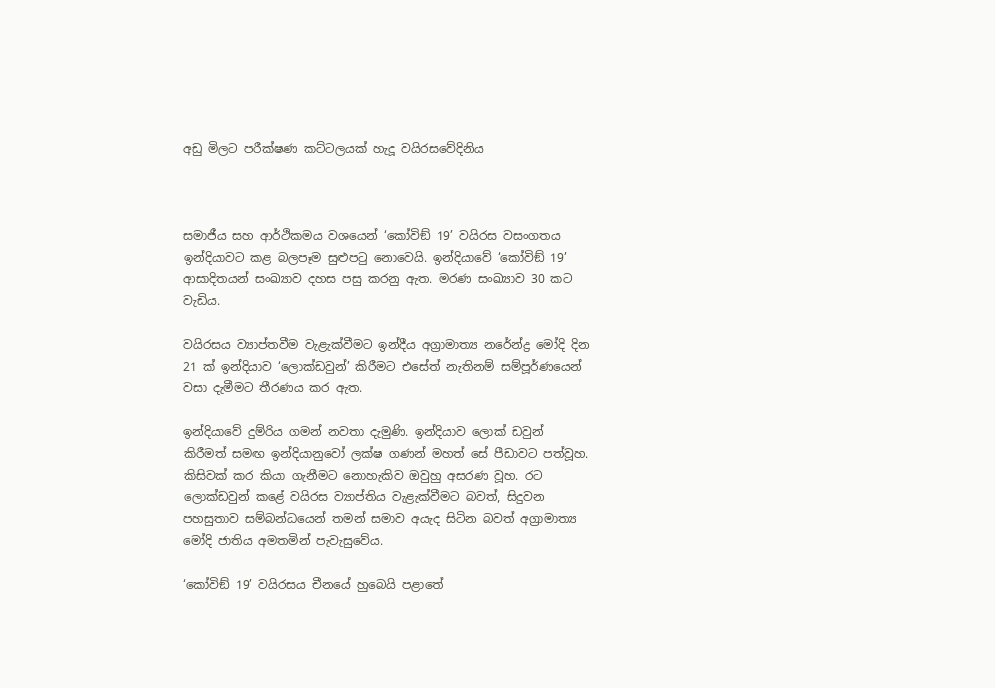අඩු මිලට පරීක්ෂණ කට්ටලයක් හැදූ වයිරසවේදිනිය



සමාජීය සහ ආර්ථිකමය වශයෙන් ‘කෝවිඞ් 19’ වයිරස වසංගතය ඉන්දියාවට කළ බලපෑම සුළුපටු නොවෙයි. ඉන්දියාවේ ‘කෝවිඞ් 19’ ආසාදිතයන් සංඛ්‍යාව දහස පසු කරනු ඇත. මරණ සංඛ්‍යාව 30 කට වැඩිය.

වයිරසය ව්‍යාප්තවීම වැළැක්වීමට ඉන්දීය අග්‍රාමාත්‍ය නරේන්ද්‍ර මෝදි දින 21 ක් ඉන්දියාව ‘ලොක්ඩවුන්’ කිරීමට එසේත් නැතිනම් සම්පූර්ණයෙන් වසා දැමීමට තීරණය කර ඇත.

ඉන්දියාවේ දුම්රිය ගමන් නවතා දැමුණි. ඉන්දියාව ලොක් ඩවුන් කිරීමත් සමඟ ඉන්දියානුවෝ ලක්ෂ ගණන් මහත් සේ පීඩාවට පත්වූහ. කිසිවක් කර කියා ගැනීමට නොහැකිව ඔවුහු අසරණ වූහ. රට ලොක්ඩවුන් කළේ වයිරස ව්‍යාප්තිය වැළැක්වීමට බවත්, සිදුවන පහසුතාව සම්බන්ධයෙන් තමන් සමාව අයැද සිටින බවත් අග්‍රාමාත්‍ය මෝදි ජාතිය අමතමින් පැවැසුවේය.

‘කෝවිඞ් 19’ වයිරසය චීනයේ හුබෙයි පළාතේ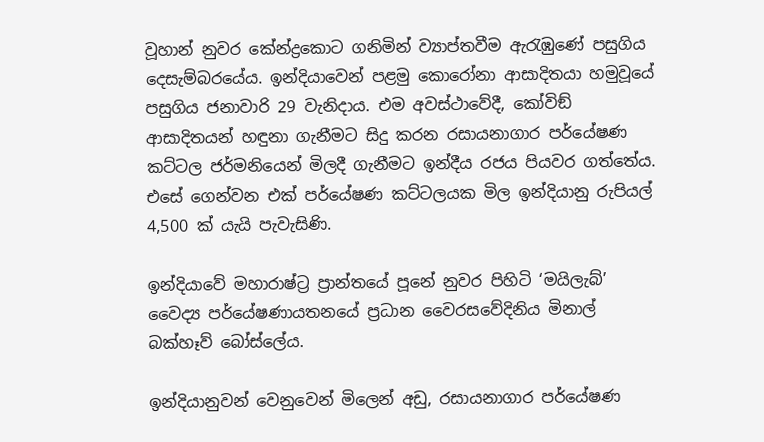වූහාන් නුවර කේන්ද්‍රකොට ගනිමින් ව්‍යාප්තවීම ඇරැඹුණේ පසුගිය දෙසැම්බරයේය. ඉන්දියාවෙන් පළමු කොරෝනා ආසාදිතයා හමුවූයේ පසුගිය ජනාවාරි 29 වැනිදාය. එම අවස්ථාවේදී, කෝවිඞ් ආසාදිතයන් හඳුනා ගැනීමට සිදු කරන රසායනාගාර පර්යේෂණ කට්ටල ජර්මනියෙන් මිලදී ගැනීමට ඉන්දීය රජය පියවර ගත්තේය. එසේ ගෙන්වන එක් පර්යේෂණ කට්ටලයක මිල ඉන්දියානු රුපියල් 4,500 ක් යැයි පැවැසිණි.

ඉන්දියාවේ මහාරාෂ්ට්‍ර ප්‍රාන්තයේ පූනේ නුවර පිහිටි ‘මයිලැබ්’ වෛද්‍ය පර්යේෂණායතනයේ ප්‍රධාන වෛරසවේදිනිය මිනාල් බක්හෑව් බෝස්ලේය.

ඉන්දියානුවන් වෙනුවෙන් මිලෙන් අඩු, රසායනාගාර පර්යේෂණ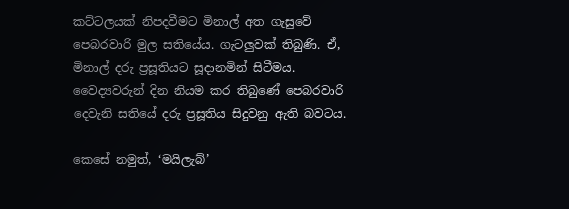කට්ටලයක් නිපදවීමට මිනාල් අත ගැසුවේ පෙබරවාරි මුල සතියේය. ගැටලුවක් තිබුණි. ඒ, මිනාල් දරු ප්‍රසූතියට සූදානමින් සිටීමය. වෛද්‍යවරුන් දින නියම කර තිබුණේ පෙබරවාරි දෙවැනි සතියේ දරු ප්‍රසූතිය සිදුවනු ඇති බවටය.

කෙසේ නමුත්, ‘මයිලැබ්’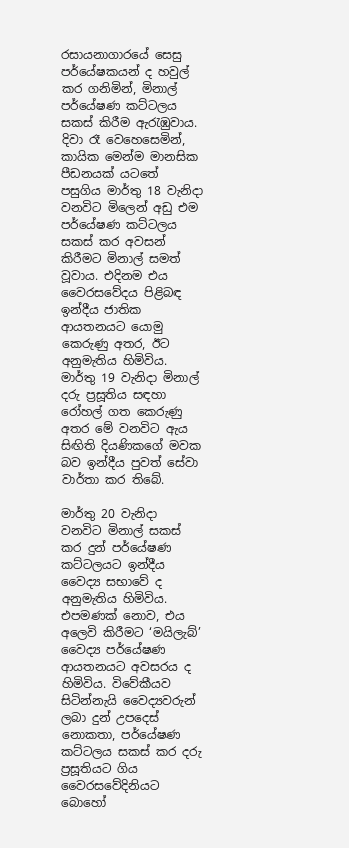රසායනාගාරයේ සෙසු පර්යේෂකයන් ද හවුල් කර ගනිමින්, මිනාල් පර්යේෂණ කට්ටලය සකස් කිරීම ඇරැඹුවාය. දිවා රෑ වෙහෙසෙමින්, කායික මෙන්ම මානසික පීඩනයක් යටතේ පසුගිය මාර්තු 18 වැනිදා වනවිට මිලෙන් අඩු එම පර්යේෂණ කට්ටලය සකස් කර අවසන් කිරීමට මිනාල් සමත් වූවාය. එදිනම එය වෛරසවේදය පිළිබඳ ඉන්දීය ජාතික ආයතනයට යොමු කෙරුණු අතර, ඊට අනුමැතිය හිමිවිය. මාර්තු 19 වැනිදා මිනාල් දරු ප්‍රසූතිය සඳහා රෝහල් ගත කෙරුණු අතර මේ වනවිට ඇය සිඟිති දියණිකගේ මවක බව ඉන්දීය පුවත් සේවා වාර්තා කර තිබේ.

මාර්තු 20 වැනිදා වනවිට මිනාල් සකස් කර දුන් පර්යේෂණ කට්ටලයට ඉන්දීය වෛද්‍ය සභාවේ ද අනුමැතිය හිමිවිය. එපමණක් නොව, එය අලෙවි කිරීමට ‘මයිලැබ්’ වෛද්‍ය පර්යේෂණ ආයතනයට අවසරය ද හිමිවිය. විවේකීයව සිටින්නැයි වෛද්‍යවරුන් ලබා දුන් උපදෙස් නොකතා, පර්යේෂණ කට්ටලය සකස් කර දරු ප්‍රසූතියට ගිය වෛරසවේදිනියට බොහෝ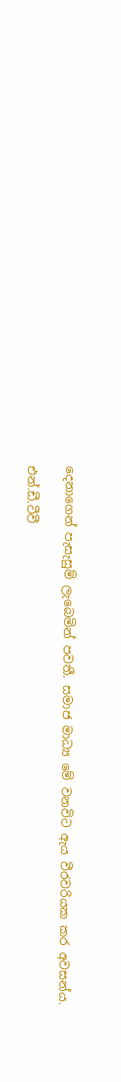දෙනාගෙන් පැසැසුම් ලැබෙමින් පවතී. සමාජ මාධ්‍ය මේ වනවිට ඇය වීරවරියක කර අවසන්ය.

එන්.ඩී.ටීවී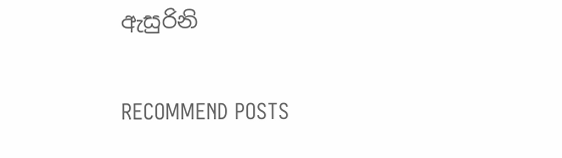ඇසුරිනි


RECOMMEND POSTS